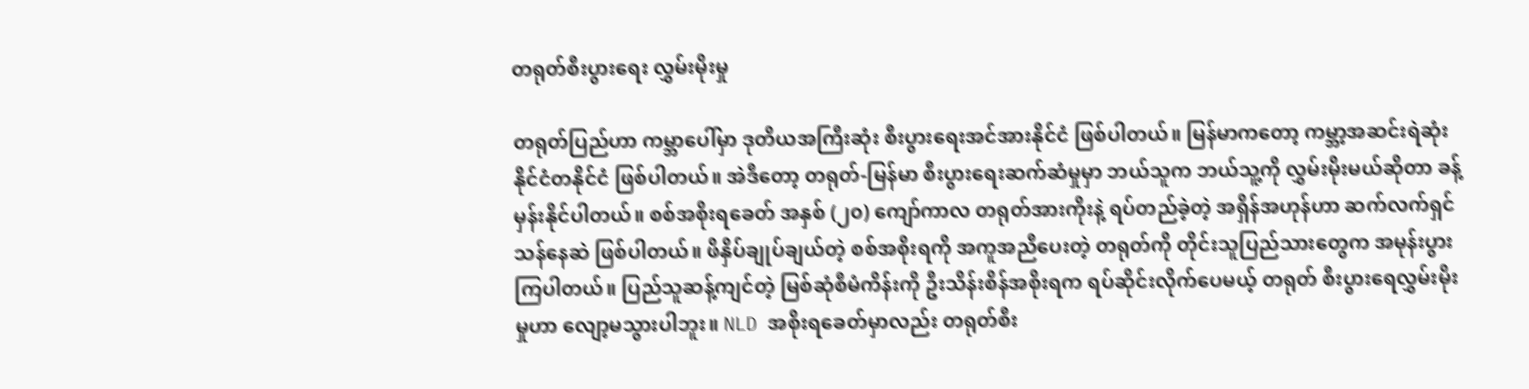တရုတ်စီးပွားရေး လွှမ်းမိုးမှု

တရုတ်ပြည်ဟာ ကမ္ဘာပေါ်မှာ ဒုတိယအကြီးဆုံး စီးပွားရေးအင်အားနိုင်ငံ ဖြစ်ပါတယ်။ မြန်မာကတော့ ကမ္ဘာ့အဆင်းရဲဆုံး နိုင်ငံတနိုင်ငံ ဖြစ်ပါတယ်။ အဲဒီတော့ တရုတ်-မြန်မာ စီးပွားရေးဆက်ဆံမှုမှာ ဘယ်သူက ဘယ်သူ့ကို လွှမ်းမိုးမယ်ဆိုတာ ခန့်မှန်းနိုင်ပါတယ်။ စစ်အစိုးရခေတ် အနှစ် (၂၀) ကျော်ကာလ တရုတ်အားကိုးနဲ့ ရပ်တည်ခဲ့တဲ့ အရှိန်အဟုန်ဟာ ဆက်လက်ရှင်သန်နေဆဲ ဖြစ်ပါတယ်။ ဖိနှိပ်ချုပ်ချယ်တဲ့ စစ်အစိုးရကို အကူအညီပေးတဲ့ တရုတ်ကို တိုင်းသူပြည်သားတွေက အမုန်းပွားကြပါတယ်။ ပြည်သူဆန့်ကျင်တဲ့ မြစ်ဆုံစီမံကိန်းကို ဦးသိန်းစိန်အစိုးရက ရပ်ဆိုင်းလိုက်ပေမယ့် တရုတ် စီးပွားရေလွှမ်းမိုးမှုဟာ လျော့မသွားပါဘူး။ NLD အစိုးရခေတ်မှာလည်း တရုတ်စီး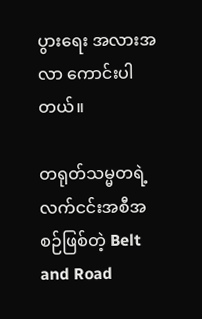ပွားရေး အလားအလာ ကောင်းပါတယ်။

တရုတ်သမ္မတရဲ့ လက်ငင်းအစီအစဉ်ဖြစ်တဲ့ Belt and Road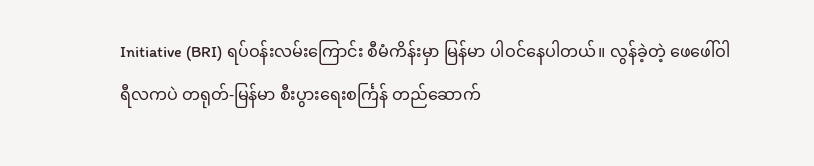Initiative (BRI) ရပ်ဝန်းလမ်းကြောင်း စီမံကိန်းမှာ မြန်မာ ပါဝင်နေပါတယ်။ လွန်ခဲ့တဲ့ ဖေဖေါ်ဝါရီလကပဲ တရုတ်-မြန်မာ စီးပွားရေးစင်္ကြန် တည်ဆောက်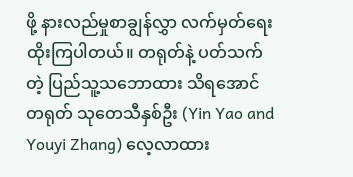ဖို့ နားလည်မှုစာချွန်လွှာ လက်မှတ်ရေးထိုးကြပါတယ်။ တရုတ်နဲ့ ပတ်သက်တဲ့ ပြည်သူ့သဘောထား သိရအောင် တရုတ် သုတေသီနှစ်ဦး (Yin Yao and Youyi Zhang) လေ့လာထား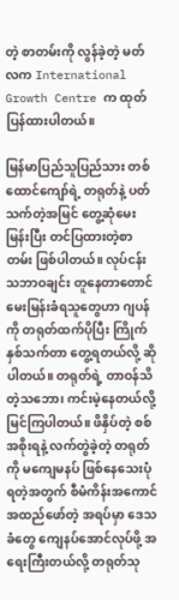တဲ့ စာတမ်းကို လွန်ခဲ့တဲ့ မတ်လက International Growth Centre က ထုတ်ပြန်ထားပါတယ်။

မြန်မာပြည်သူပြည်သား တစ်ထောင်ကျော်ရဲ့ တရုတ်နဲ့ ပတ်သက်တဲ့အမြင် တွေ့ဆုံမေးမြန်းပြီး တင်ပြထားတဲ့စာတမ်း ဖြစ်ပါတယ်။ လုပ်ငန်းသဘာဝချင်း တူနေတာတောင် မေးမြန်းခံရသူတွေဟာ ဂျပန်ကို တရုတ်ထက်ပိုပြီး ကြိုက်နှစ်သက်တာ တွေ့ရတယ်လို့ ဆိုပါတယ်။ တရုတ်ရဲ့ တာဝန်သိတဲ့သဘော၊ ကင်းမဲ့နေတယ်လို့ မြင်ကြပါတယ်။ ဖိနှိပ်တဲ့ စစ်အစိုးရနဲ့ လက်တွဲခဲ့တဲ့ တရုတ်ကို မကျေမနပ် ဖြစ်နေသေးပုံ ရတဲ့အတွက် စီမံကိန်းအကောင်အထည်ဖော်တဲ့ အရပ်မှာ ဒေသခံတွေ ကျေနပ်အောင်လုပ်ဖို့ အရေးကြီးတယ်လို့ တရုတ်သု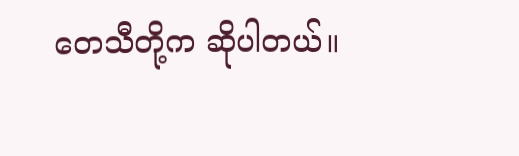တေသီတို့က ဆိုပါတယ်။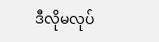ဒီလိုမလုပ်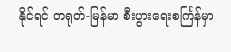နိုင်ရင် တရုတ်-မြန်မာ စီးပွားရေးစင်္ကြန်မှာ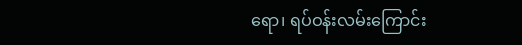ရော၊ ရပ်ဝန်းလမ်းကြောင်း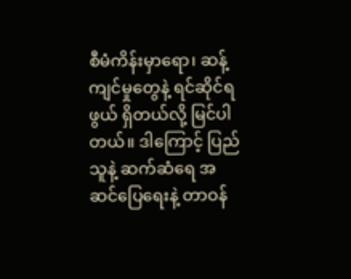စီမံကိန်းမှာရော၊ ဆန့်ကျင်မှုတွေနဲ့ ရင်ဆိုင်ရဖွယ် ရှိတယ်လို့ မြင်ပါတယ်။ ဒါကြောင့် ပြည်သူနဲ့ ဆက်ဆံရေ အဆင်ပြေရေးနဲ့ တာဝန်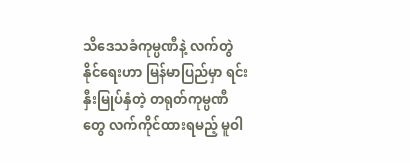သိဒေသခံကုမ္ပဏီနဲ့ လက်တွဲ နိုင်ရေးဟာ မြန်မာပြည်မှာ ရင်းနှီးမြုပ်နှံတဲ့ တရုတ်ကုမ္ပဏီတွေ လက်ကိုင်ထားရမည့် မူဝါ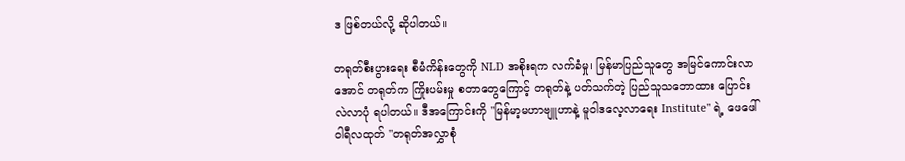ဒ ဖြစ်တယ်လို့ ဆိုပါတယ်။

တရုတ်စီးပွားရေး စီမံကိန်းတွေကို NLD အစိုးရက လက်ခံမှု၊ မြန်မာပြည်သူတွေ အမြင်ကောင်းလာအောင် တရုတ်က ကြိုးပမ်းမှု စတာတွေကြောင့် တရုတ်နဲ့ ပတ်သက်တဲ့ ပြည်သူသဘောထား ပြောင်းလဲလာပုံ ရပါတယ်။ ဒီအကြောင်းကို "မြန်မာ့မဟာဗျူဟာနဲ့ မူဝါဒလေ့လာရေး Institute" ရဲ့ ဖေဖေါ်ဝါရီလထုတ် "တရုတ်အလွှာစုံ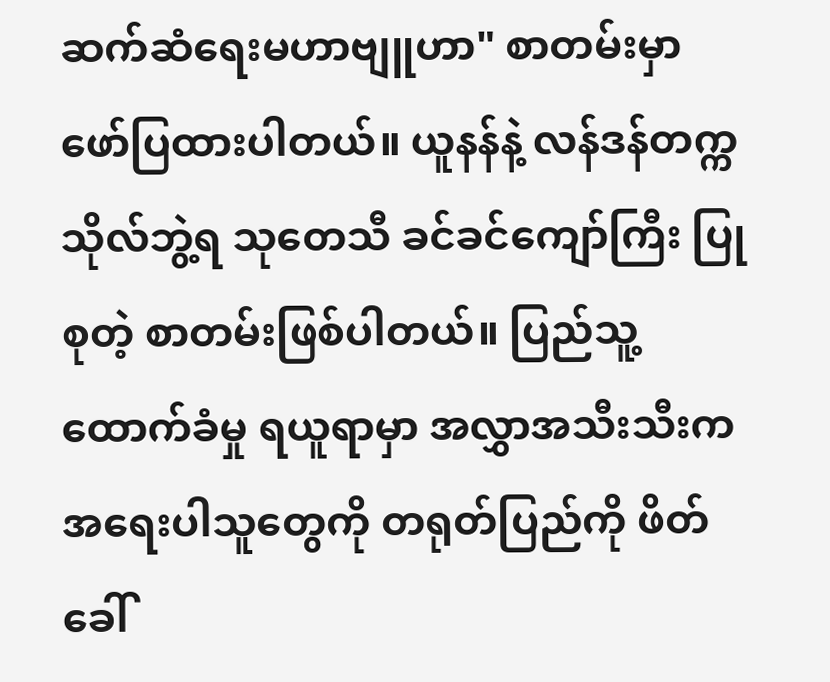ဆက်ဆံရေးမဟာဗျူဟာ" စာတမ်းမှာ ဖော်ပြထားပါတယ်။ ယူနန်နဲ့ လန်ဒန်တက္ကသိုလ်ဘွဲ့ရ သုတေသီ ခင်ခင်ကျော်ကြီး ပြုစုတဲ့ စာတမ်းဖြစ်ပါတယ်။ ပြည်သူ့ထောက်ခံမှု ရယူရာမှာ အလွှာအသီးသီးက အရေးပါသူတွေကို တရုတ်ပြည်ကို ဖိတ်ခေါ်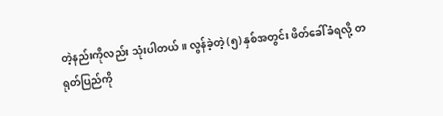တဲ့နည်းကိုလည်း သုံးပါတယ်။ လွန်ခဲ့တဲ့ (၅) နှစ်အတွင်း ဖိတ်ခေါ်ခံရလို့ တရုတ်ပြည်ကို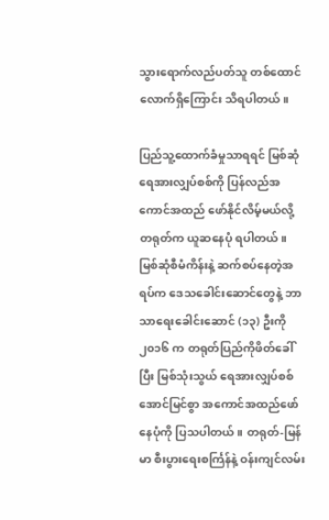သွားရောက်လည်ပတ်သူ တစ်ထောင်လောက်ရှိကြောင်း သိရပါတယ်။

ပြည်သူ့ထောက်ခံမှုသာရရင် မြစ်ဆုံရေအားလျှပ်စစ်ကို ပြန်လည်အကောင်အထည် ဖော်နိုင်လိမ့်မယ်လို့ တရုတ်က ယူဆနေပုံ ရပါတယ်။ မြစ်ဆုံစီမံကိန်းနဲ့ ဆက်စပ်နေတဲ့အရပ်က ဒေသခေါင်းဆောင်တွေနဲ့ ဘာသာရေးခေါင်းဆောင် (၁၃) ဦးကို ၂၀၁၆ က တရုတ်ပြည်ကိုဖိတ်ခေါ်ပြီး မြစ်သုံးသွယ် ရေအားလျှပ်စစ် အောင်မြင်စွာ အကောင်အထည်ဖော်နေပုံကို ပြသပါတယ်။ တရုတ်-မြန်မာ စီးပွားရေးစင်္ကြန်နဲ့ ဝန်းကျင်လမ်း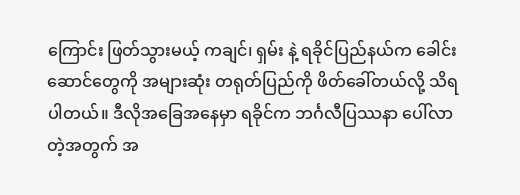ကြောင်း ဖြတ်သွားမယ့် ကချင်၊ ရှမ်း နဲ့ ရခိုင်ပြည်နယ်က ခေါင်းဆောင်တွေကို အများဆုံး တရုတ်ပြည်ကို ဖိတ်ခေါ်တယ်လို့ သိရပါတယ်။ ဒီလိုအခြေအနေမှာ ရခိုင်က ဘင်္ဂလီပြဿနာ ပေါ်လာတဲ့အတွက် အ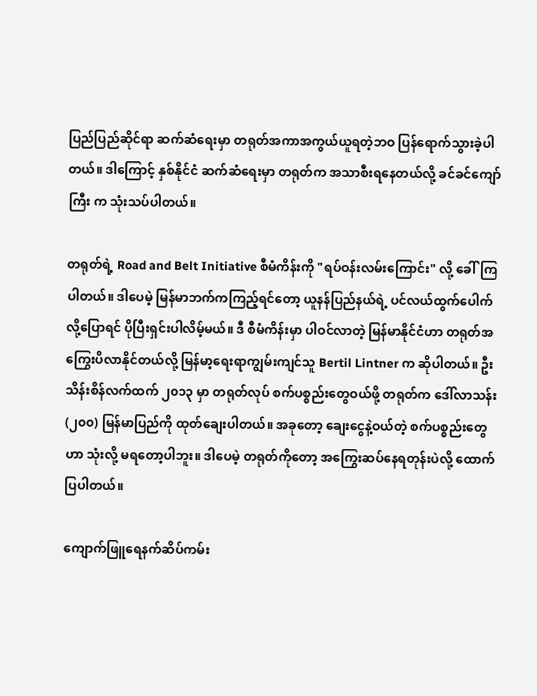ပြည်ပြည်ဆိုင်ရာ ဆက်ဆံရေးမှာ တရုတ်အကာအကွယ်ယူရတဲ့ဘဝ ပြန်ရောက်သွားခဲ့ပါတယ်။ ဒါကြောင့် နှစ်နိုင်ငံ ဆက်ဆံရေးမှာ တရုတ်က အသာစီးရနေတယ်လို့ ခင်ခင်ကျော်ကြီး က သုံးသပ်ပါတယ်။

တရုတ်ရဲ့ Road and Belt Initiative စီမံကိန်းကို "ရပ်ဝန်းလမ်းကြောင်း" လို့ ခေါ်ကြပါတယ်။ ဒါပေမဲ့ မြန်မာဘက်ကကြည့်ရင်တော့ ယူနန်ပြည်နယ်ရဲ့ ပင်လယ်ထွက်ပေါက်လို့ပြောရင် ပိုပြီးရှင်းပါလိမ့်မယ်။ ဒီ စီမံကိန်းမှာ ပါဝင်လာတဲ့ မြန်မာနိုင်ငံဟာ တရုတ်အကြွေးပိလာနိုင်တယ်လို့ မြန်မာ့ရေးရာကျွမ်းကျင်သူ Bertil Lintner က ဆိုပါတယ်။ ဦးသိန်းစိန်လက်ထက် ၂၀၁၃ မှာ တရုတ်လုပ် စက်ပစ္စည်းတွေဝယ်ဖို့ တရုတ်က ဒေါ်လာသန်း (၂၀၀) မြန်မာပြည်ကို ထုတ်ချေးပါတယ်။ အခုတော့ ချေးငွေနဲ့ဝယ်တဲ့ စက်ပစ္စည်းတွေဟာ သုံးလို့ မရတော့ပါဘူး။ ဒါပေမဲ့ တရုတ်ကိုတော့ အကြွေးဆပ်နေရတုန်းပဲလို့ ထောက်ပြပါတယ်။

ကျောက်ဖြူရေနက်ဆိပ်ကမ်း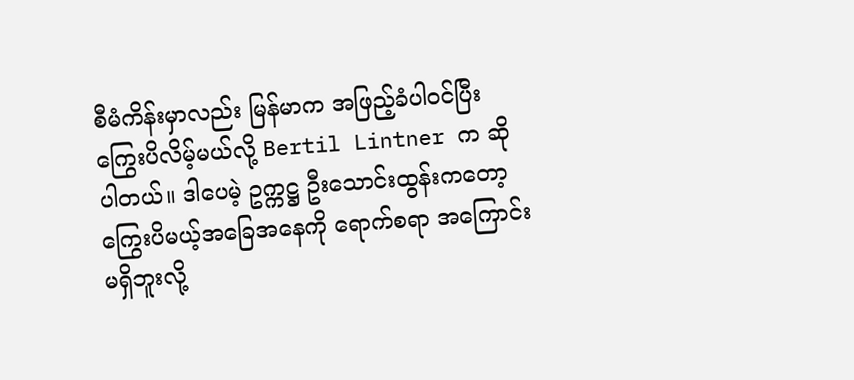စီမံကိန်းမှာလည်း မြန်မာက အဖြည့်ခံပါဝင်ပြီး ကြွေးပိလိမ့်မယ်လို့ Bertil Lintner က ဆိုပါတယ်။ ဒါပေမဲ့ ဥက္ကဋ္ဌ ဦးသောင်းထွန်းကတော့ ကြွေးပိမယ့်အခြေအနေကို ရောက်စရာ အကြောင်းမရှိဘူးလို့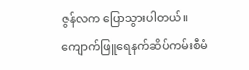ဇွန်လက ပြောသွားပါတယ်။ ကျောက်ဖြူရေနက်ဆိပ်ကမ်းစီမံ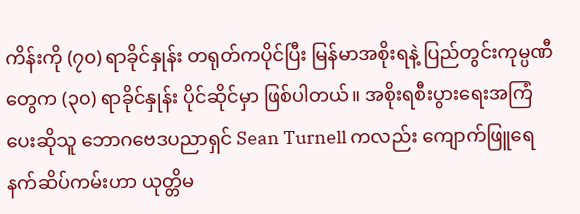ကိန်းကို (၇၀) ရာခိုင်နှုန်း တရုတ်ကပိုင်ပြီး မြန်မာအစိုးရနဲ့ ပြည်တွင်းကုမ္ပဏီတွေက (၃၀) ရာခိုင်နှုန်း ပိုင်ဆိုင်မှာ ဖြစ်ပါတယ်။ အစိုးရစီးပွားရေးအကြံပေးဆိုသူ ဘောဂဗေဒပညာရှင် Sean Turnell ကလည်း ကျောက်ဖြူရေနက်ဆိပ်ကမ်းဟာ ယုတ္တိမ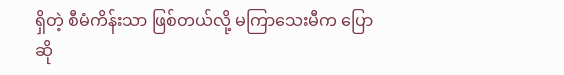ရှိတဲ့ စီမံကိန်းသာ ဖြစ်တယ်လို့ မကြာသေးမီက ပြောဆို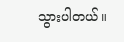သွားပါတယ်။